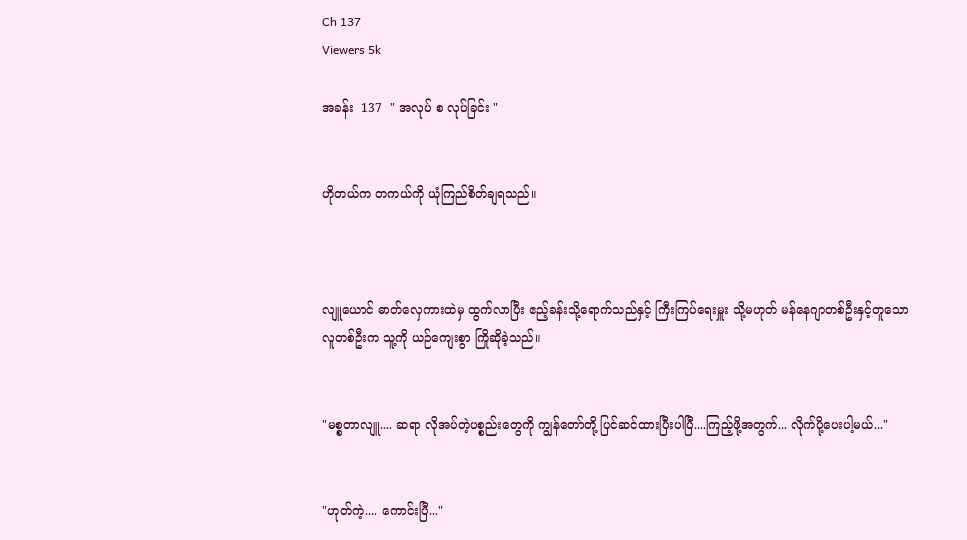Ch 137
Viewers 5k

အခန်း  137  " အလုပ် စ လုပ်ခြင်း "


ဟိုတယ်က တကယ်ကို ယုံကြည်စိတ်ချရသည်။



လျူယောင် ဓာတ်လှေကားထဲမှ ထွက်လာပြီး ဧည့်ခန်းသို့ရောက်သည်နှင့် ကြီးကြပ်ရေးမှူး သို့မဟုတ် မန်နေဂျာတစ်ဦးနှင့်တူသော လူတစ်ဦးက သူ့ကို ယဉ်ကျေးစွာ ကြိုဆိုခဲ့သည်။


"မစ္စတာလျူ.... ဆရာ လိုအပ်တဲ့ပစ္စည်းတွေကို ကျွန်တော်တို့ ပြင်ဆင်ထားပြီးပါပြီ....ကြည့်ဖို့အတွက်... လိုက်ပို့ပေးပါ့မယ်..."


"ဟုတ်ကဲ့.... ကောင်းပြီ..."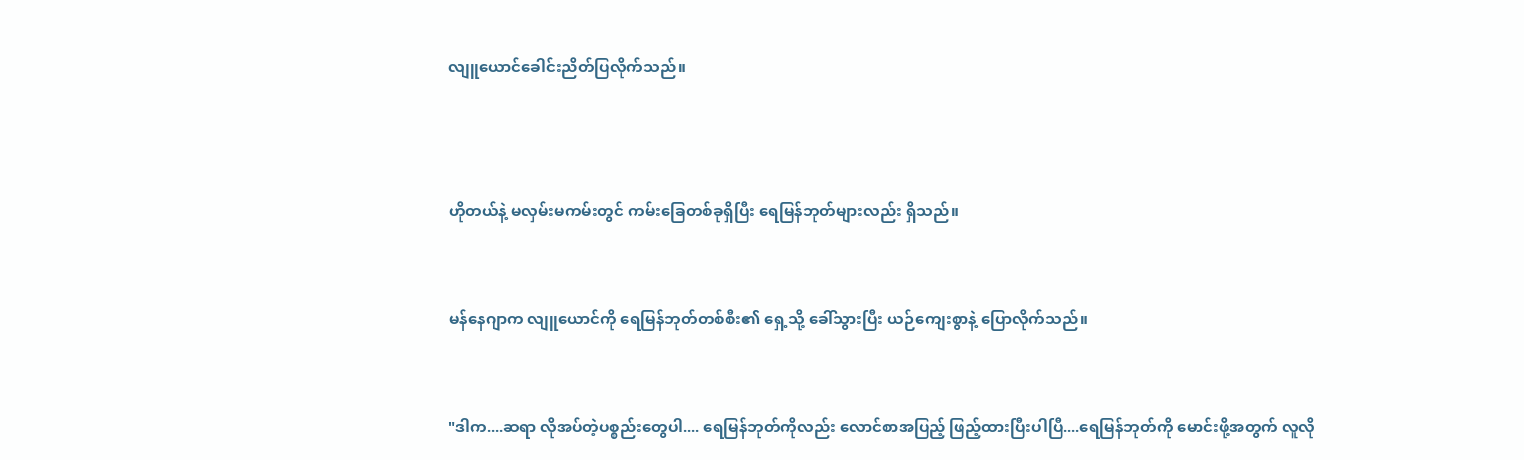လျူယောင်ခေါင်းညိတ်ပြလိုက်သည်။



ဟိုတယ်နဲ့ မလှမ်းမကမ်းတွင် ကမ်းခြေတစ်ခုရှိပြီး ရေမြန်ဘုတ်များလည်း ရှိသည်။


မန်နေဂျာက လျူယောင်ကို ရေမြန်ဘုတ်တစ်စီး၏ ရှေ့သို့ ခေါ်သွားပြီး ယဉ်ကျေးစွာနဲ့ ပြောလိုက်သည်။


"ဒါက....ဆရာ လိုအပ်တဲ့ပစ္စည်းတွေပါ.... ရေမြန်ဘုတ်ကိုလည်း လောင်စာအပြည့် ဖြည့်ထားပြီးပါပြီ....ရေမြန်ဘုတ်ကို မောင်းဖို့အတွက် လူလို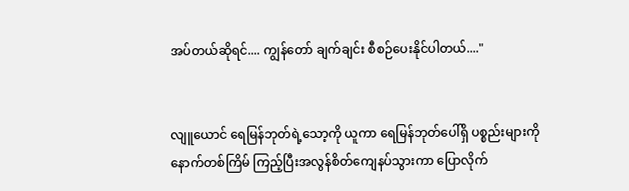အပ်တယ်ဆိုရင်.... ကျွန်တော် ချက်ချင်း စီစဉ်ပေးနိုင်ပါတယ်...."


လျူယောင် ရေမြန်ဘုတ်ရဲ့သော့ကို ယူကာ ရေမြန်ဘုတ်ပေါ်ရှိ ပစ္စည်းများကို နောက်တစ်ကြိမ် ကြည့်ပြီးအလွန်စိတ်ကျေနပ်သွားကာ ပြောလိုက်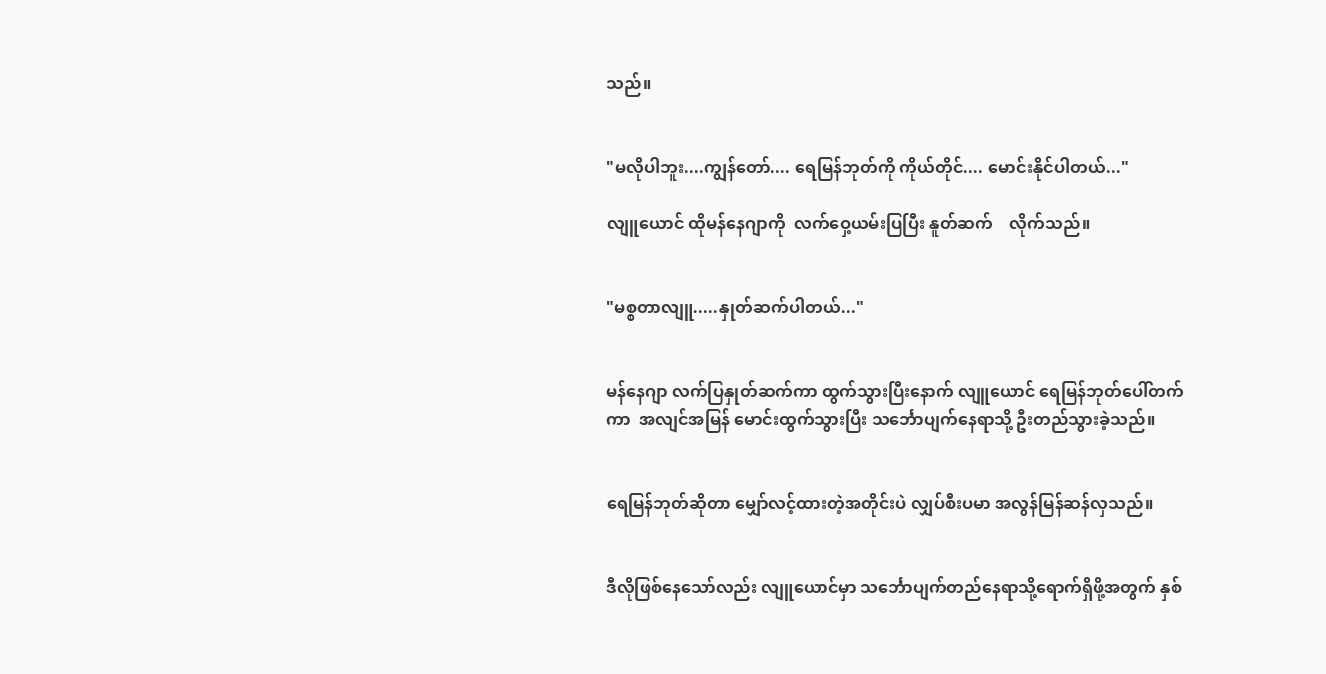သည်။


"မလိုပါဘူး....ကျွန်တော်.... ရေမြန်ဘုတ်ကို ကိုယ်တိုင်.... မောင်းနိုင်ပါတယ်..."

လျူယောင် ထိုမန်နေဂျာကို  လက်ဝှေ့ယမ်းပြပြီး နူတ်ဆက်    လိုက်သည်။


"မစ္စတာလျူ.....နှုတ်ဆက်ပါတယ်..."


မန်နေဂျာ လက်ပြနှုတ်ဆက်ကာ ထွက်သွားပြီးနောက် လျူယောင် ရေမြန်ဘုတ်ပေါ်တက်ကာ  အလျင်အမြန် မောင်းထွက်သွားပြီး သင်္ဘောပျက်နေရာသို့ ဦးတည်သွားခဲ့သည်။


ရေမြန်ဘုတ်ဆိုတာ မျှော်လင့်ထားတဲ့အတိုင်းပဲ လျှပ်စီးပမာ အလွန်မြန်ဆန်လှသည်။


ဒီလိုဖြစ်နေသော်လည်း လျူယောင်မှာ သင်္ဘောပျက်တည်နေရာသို့ရောက်ရှိဖို့အတွက် နှစ်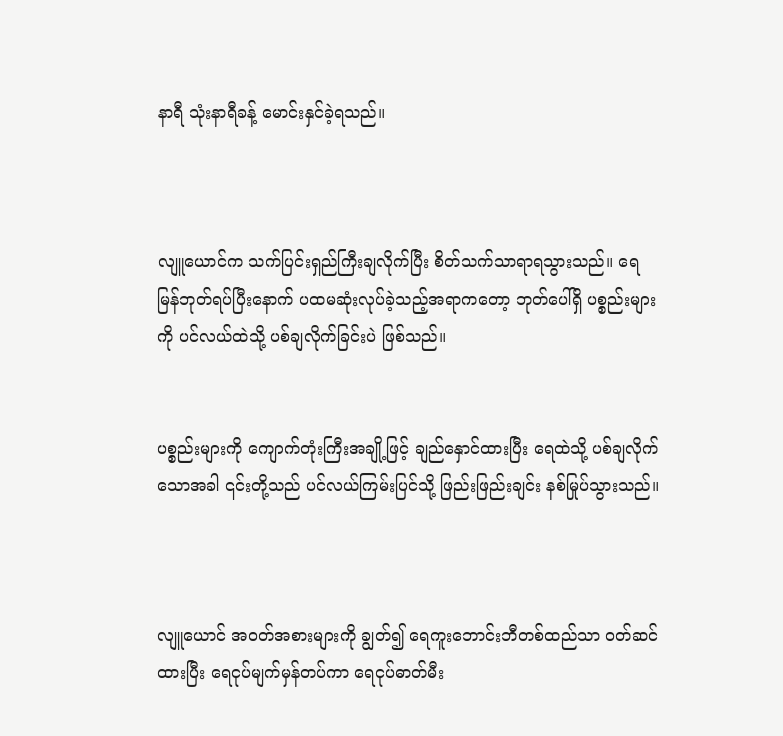နာရီ သုံးနာရီခန့် မောင်းနှင်ခဲ့ရသည်။



လျူယောင်က သက်ပြင်းရှည်ကြီးချလိုက်ပြီး စိတ်သက်သာရာရသွားသည်။ ရေမြန်ဘုတ်ရပ်ပြီးနောက် ပထမဆုံးလုပ်ခဲ့သည့်အရာကတော့ ဘုတ်ပေါ်ရှိ ပစ္စည်းများကို ပင်လယ်ထဲသို့ ပစ်ချလိုက်ခြင်းပဲ ဖြစ်သည်။


ပစ္စည်းများကို ကျောက်တုံးကြီးအချို့ဖြင့် ချည်နှောင်ထားပြီး ရေထဲသို့ ပစ်ချလိုက်သောအခါ ၎င်းတို့သည် ပင်လယ်ကြမ်းပြင်သို့ ဖြည်းဖြည်းချင်း နစ်မြုပ်သွားသည်။



လျူယောင် အဝတ်အစားများကို ချွတ်၍ ရေကူးဘောင်းဘီတစ်ထည်သာ ဝတ်ဆင်ထားပြီး ရေငုပ်မျက်မှန်တပ်ကာ ရေငုပ်ဓာတ်မီး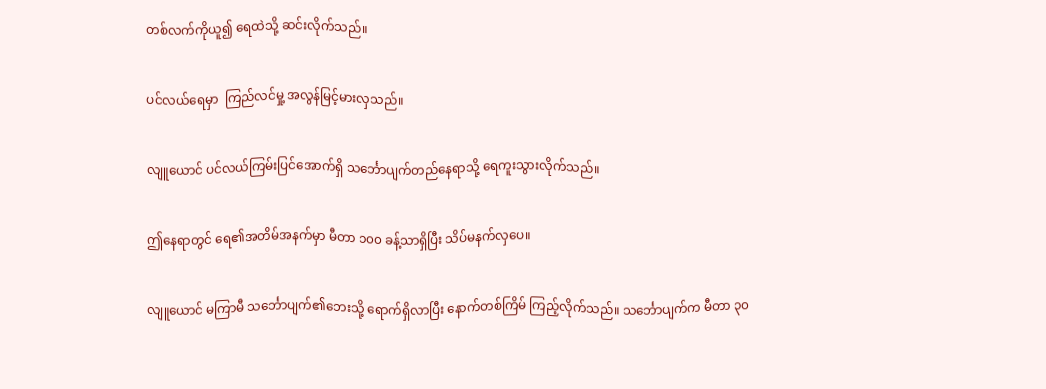တစ်လက်ကိုယူ၍ ရေထဲသို့ ဆင်းလိုက်သည်။


ပင်လယ်ရေမှာ  ကြည်လင်မှု့ အလွန်မြင့်မားလှသည်။


လျူယောင် ပင်လယ်ကြမ်းပြင်အောက်ရှိ သင်္ဘောပျက်တည်နေရာသို့ ရေကူးသွားလိုက်သည်။


ဤနေရာတွင် ရေ၏အတိမ်အနက်မှာ မီတာ ၁၀၀ ခန့်သာရှိပြီး သိပ်မနက်လှပေ။


လျူယောင် မကြာမီ သင်္ဘောပျက်၏ဘေးသို့ ရောက်ရှိလာပြီး နောက်တစ်ကြိမ် ကြည့်လိုက်သည်။ သင်္ဘောပျက်က မီတာ ၃၀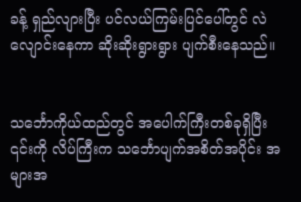ခန့် ရှည်လျားပြီး ပင်လယ်ကြမ်းပြင်ပေါ်တွင် လဲလျောင်းနေကာ ဆိုးဆိုးရွားရွား ပျက်စီးနေသည်။


သင်္ဘောကိုယ်ထည်တွင် အပေါက်ကြီးတစ်ခုရှိပြီး ၎င်းကို လိပ်ကြီးက သင်္ဘောပျက်အစိတ်အပိုင်း အများအ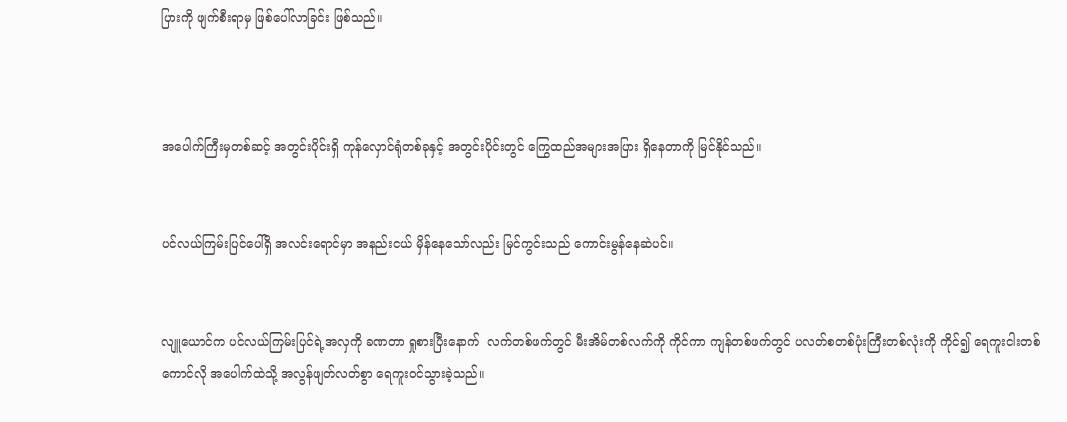ပြားကို ဖျက်စီးရာမှ ဖြစ်ပေါ်လာခြင်း ဖြစ်သည်။



အပေါက်ကြီးမှတစ်ဆင့် အတွင်းပိုင်းရှိ ကုန်လှောင်ရုံတစ်ခုနှင့် အတွင်းပိုင်းတွင် ကြွေထည်အများအပြား ရှိနေတာကို မြင်နိုင်သည်။


ပင်လယ်ကြမ်းပြင်ပေါ်ရှိ အလင်းရောင်မှာ အနည်းငယ် မှိန်နေသော်လည်း မြင်ကွင်းသည် ကောင်းမွန်နေဆဲပင်။


လျူယောင်က ပင်လယ်ကြမ်းပြင်ရဲ့အလှကို ခဏတာ ရှုစားပြီးနောက်  လက်တစ်ဖက်တွင် မီးအိမ်တစ်လက်ကို ကိုင်ကာ ကျန်တစ်ဖက်တွင် ပလတ်စတစ်ပုံးကြီးတစ်လုံးကို ကိုင်၍ ရေကူးငါးတစ်ကောင်လို အပေါက်ထဲသို့ အလွန်ဖျတ်လတ်စွာ ရေကူးဝင်သွားခဲ့သည်။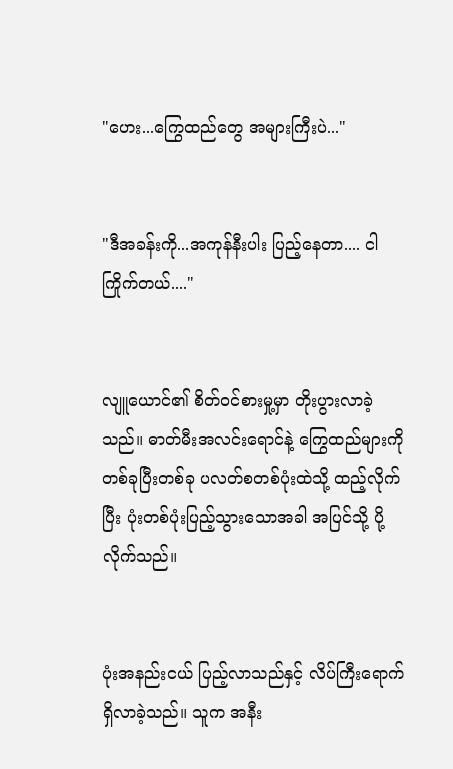"ဟေး...ကြွေထည်တွေ အများကြီးပဲ..."


"ဒီအခန်းကို...အကုန်နီးပါး ပြည့်နေတာ.... ငါ ကြိုက်တယ်...."


လျူယောင်၏ စိတ်ဝင်စားမှု့မှာ တိုးပွားလာခဲ့သည်။ ဓာတ်မီးအလင်းရောင်နဲ့ ကြွေထည်များကို တစ်ခုပြီးတစ်ခု ပလတ်စတစ်ပုံးထဲသို့ ထည့်လိုက်ပြီး ပုံးတစ်ပုံးပြည့်သွားသောအခါ အပြင်သို့ ပို့လိုက်သည်။


ပုံးအနည်းငယ် ပြည့်လာသည်နှင့် လိပ်ကြီးရောက်ရှိလာခဲ့သည်။ သူက အနီး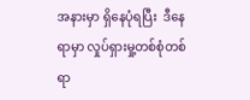အနားမှာ ရှိနေပုံရပြီး  ဒီနေရာမှာ လှုပ်ရှားမှု့တစ်စုံတစ်ရာ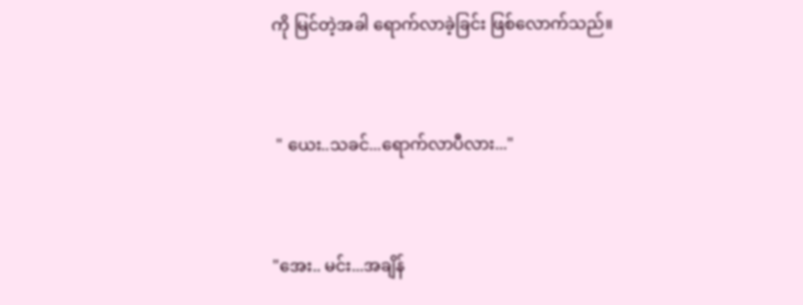ကို မြင်တဲ့အခါ ရောက်လာခဲ့ခြင်း ဖြစ်လောက်သည်။


 " ယေး..သခင်...ရောက်လာပီလား..."


"အေး.. မင်း...အချိန်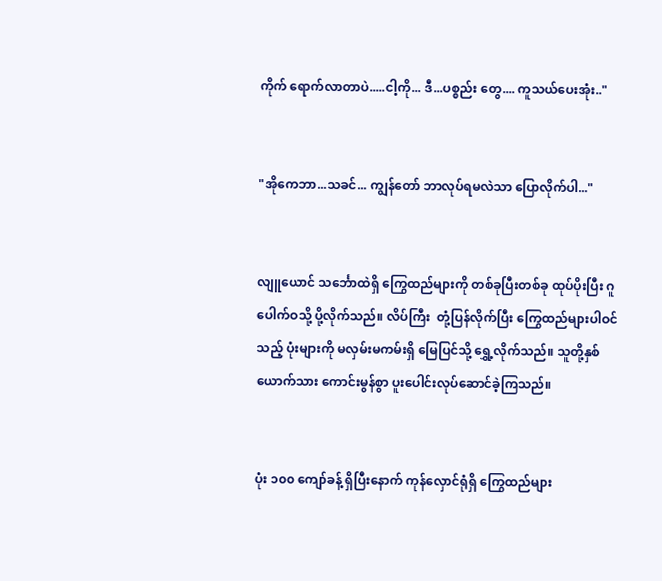ကိုက် ရောက်လာတာပဲ.....ငါ့ကို... ဒီ...ပစ္စည်း တွေ.... ကူသယ်ပေးအုံး.."


"အိုကေဘာ...သခင်... ကျွန်တော် ဘာလုပ်ရမလဲသာ ပြောလိုက်ပါ..."


လျူယောင် သင်္ဘောထဲရှိ ကြွေထည်များကို တစ်ခုပြီးတစ်ခု ထုပ်ပိုးပြီး ဂူပေါက်ဝသို့ ပို့လိုက်သည်။ လိပ်ကြီး  တုံ့ပြန်လိုက်ပြီး ကြွေထည်များပါဝင်သည့် ပုံးများကို မလှမ်းမကမ်းရှိ မြေပြင်သို့ ရွှေ့လိုက်သည်။ သူတို့နှစ်ယောက်သား ကောင်းမွန်စွာ ပူးပေါင်းလုပ်ဆောင်ခဲ့ကြသည်။


ပုံး ၁၀၀ ကျော်ခန့် ရှိပြီးနောက် ကုန်လှောင်ရုံရှိ ကြွေထည်များ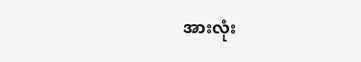အားလုံး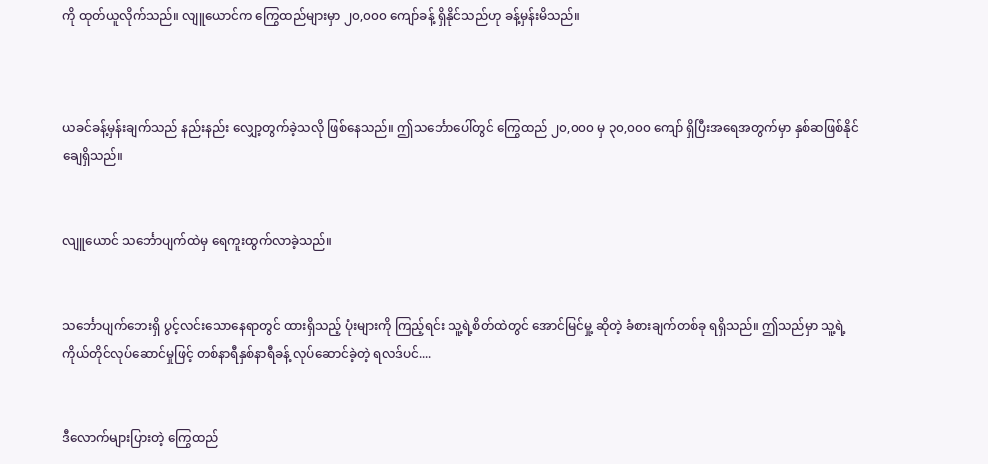ကို ထုတ်ယူလိုက်သည်။ လျူယောင်က ကြွေထည်များမှာ ၂၀,၀၀၀ ကျော်ခန့် ရှိနိုင်သည်ဟု ခန့်မှန်းမိသည်။



ယခင်ခန့်မှန်းချက်သည် နည်းနည်း လျှော့တွက်ခဲ့သလို ဖြစ်နေသည်။ ဤသင်္ဘောပေါ်တွင် ကြွေထည် ၂၀,၀၀၀ မှ ၃၀,၀၀၀ ကျော် ရှိပြီးအရေအတွက်မှာ နှစ်ဆဖြစ်နိုင်ချေရှိသည်။


လျူယောင် သင်္ဘောပျက်ထဲမှ ရေကူးထွက်လာခဲ့သည်။


သင်္ဘောပျက်ဘေးရှိ ပွင့်လင်းသောနေရာတွင် ထားရှိသည့် ပုံးများကို ကြည့်ရင်း သူ့ရဲ့စိတ်ထဲတွင် အောင်မြင်မှု့ ဆိုတဲ့ ခံစားချက်တစ်ခု ရရှိသည်။ ဤသည်မှာ သူ့ရဲ့ ကိုယ်တိုင်လုပ်ဆောင်မှုဖြင့် တစ်နာရီနှစ်နာရီခန့် လုပ်ဆောင်ခဲ့တဲ့ ရလဒ်ပင်....


ဒီလောက်များပြားတဲ့ ကြွေထည်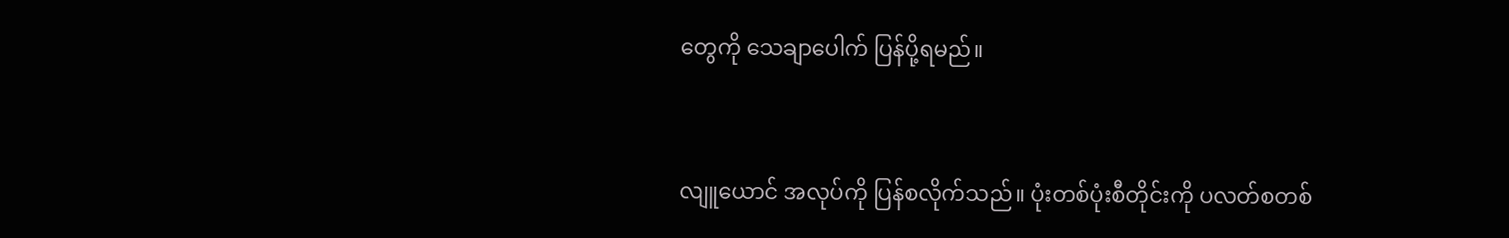တွေကို သေချာပေါက် ပြန်ပို့ရမည်။



လျူယောင် အလုပ်ကို ပြန်စလိုက်သည်။ ပုံးတစ်ပုံးစီတိုင်းကို ပလတ်စတစ်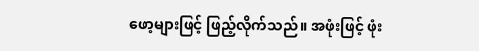ဖော့များဖြင့် ဖြည့်လိုက်သည်။ အဖုံးဖြင့် ဖုံး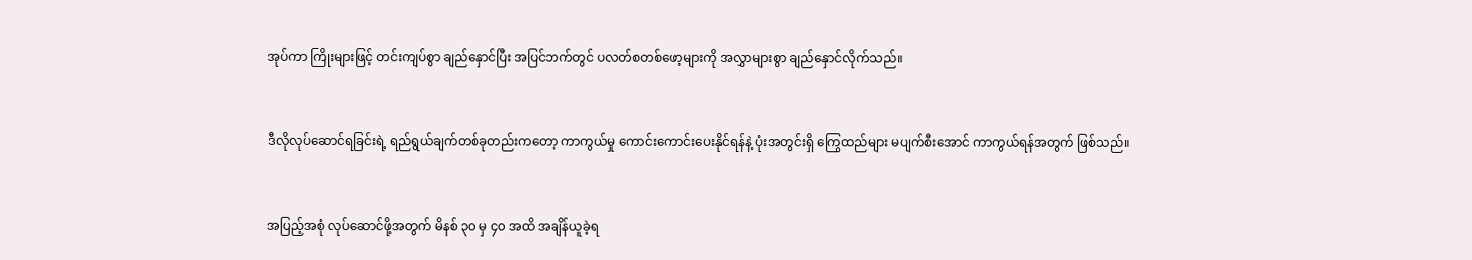အုပ်ကာ ကြိုးများဖြင့် တင်းကျပ်စွာ ချည်နှောင်ပြီး အပြင်ဘက်တွင် ပလတ်စတစ်ဖော့များကို အလွှာများစွာ ချည်နှောင်လိုက်သည်။


ဒီလိုလုပ်ဆောင်ရခြင်းရဲ့ ရည်ရွယ်ချက်တစ်ခုတည်းကတော့ ကာကွယ်မှု ကောင်းကောင်းပေးနိုင်ရန်နဲ့ ပုံးအတွင်းရှိ ကြွေထည်များ မပျက်စီးအောင် ကာကွယ်ရန်အတွက် ဖြစ်သည်။


အပြည့်အစုံ လုပ်ဆောင်ဖို့အတွက် မိနစ် ၃၀ မှ ၄၀ အထိ အချိန်ယူခဲ့ရ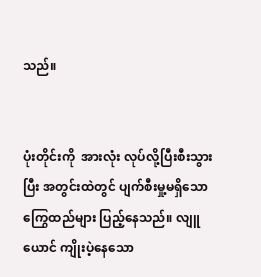သည်။


ပုံးတိုင်းကို  အားလုံး လုပ်လို့ပြီးစီးသွားပြီး အတွင်းထဲတွင် ပျက်စီးမှု့မရှိသော ကြွေထည်များ ပြည့်နေသည်။ လျူယောင် ကျိုးပဲ့နေသော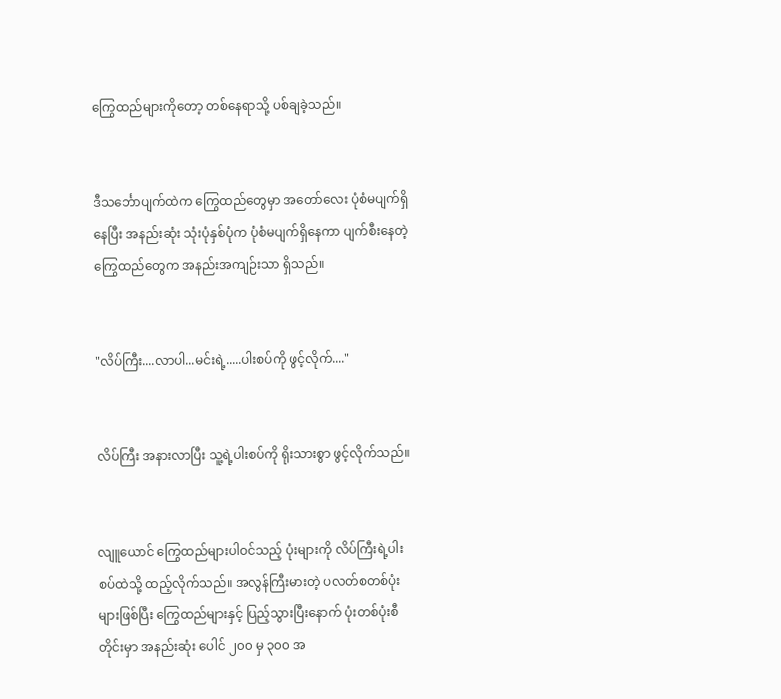ကြွေထည်များကိုတော့ တစ်နေရာသို့ ပစ်ချခဲ့သည်။


ဒီသင်္ဘောပျက်ထဲက ကြွေထည်တွေမှာ အတော်လေး ပုံစံမပျက်ရှိနေပြီး အနည်းဆုံး သုံးပုံနှစ်ပုံက ပုံစံမပျက်ရှိနေကာ ပျက်စီးနေတဲ့ ကြွေထည်တွေက အနည်းအကျဉ်းသာ ရှိသည်။


"လိပ်ကြီး....လာပါ...မင်းရဲ့.....ပါးစပ်ကို ဖွင့်လိုက်...."


လိပ်ကြီး အနားလာပြီး သူ့ရဲ့ပါးစပ်ကို ရိုးသားစွာ ဖွင့်လိုက်သည်။


လျူယောင် ကြွေထည်များပါဝင်သည့် ပုံးများကို လိပ်ကြီးရဲ့ပါးစပ်ထဲသို့ ထည့်လိုက်သည်။ အလွန်ကြီးမားတဲ့ ပလတ်စတစ်ပုံးများဖြစ်ပြီး ကြွေထည်များနှင့် ပြည့်သွားပြီးနောက် ပုံးတစ်ပုံးစီတိုင်းမှာ အနည်းဆုံး ပေါင် ၂၀၀ မှ ၃၀၀ အ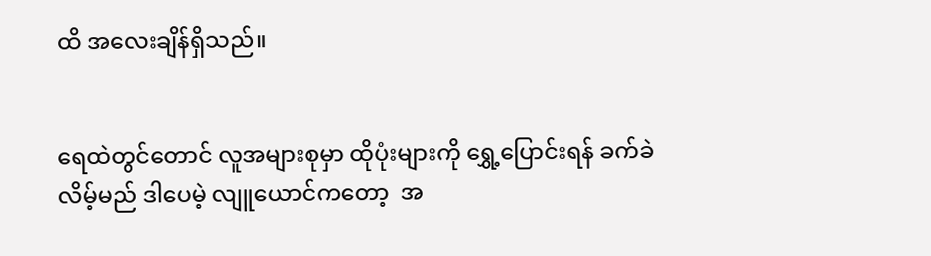ထိ အလေးချိန်ရှိသည်။


ရေထဲတွင်တောင် လူအများစုမှာ ထိုပုံးများကို ရွှေ့ပြောင်းရန် ခက်ခဲလိမ့်မည် ဒါပေမဲ့ လျူယောင်ကတော့  အ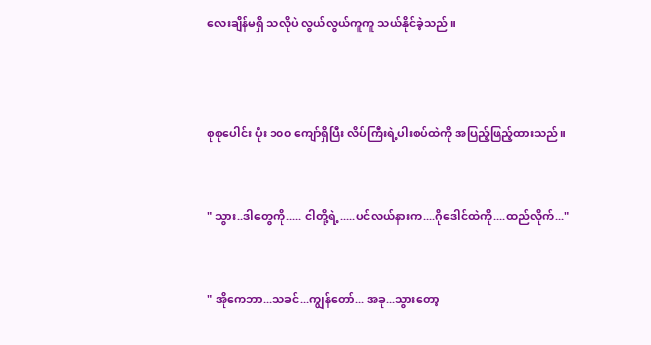လေးချိန်မရှိ သလိုပဲ လွယ်လွယ်ကူကူ သယ်နိုင်ခဲ့သည်။



စုစုပေါင်း ပုံး ၁၀၀ ကျော်ရှိပြီး လိပ်ကြီးရဲ့ပါးစပ်ထဲကို အပြည့်ဖြည့်ထားသည်။


" သွား..ဒါတွေကို..... ငါတို့ရဲ့.....ပင်လယ်နားက....ဂိုဒေါင်ထဲကို....ထည်လိုက်..."


" အိုကေဘာ...သခင်...ကျွန်တော်... အခု...သွားတော့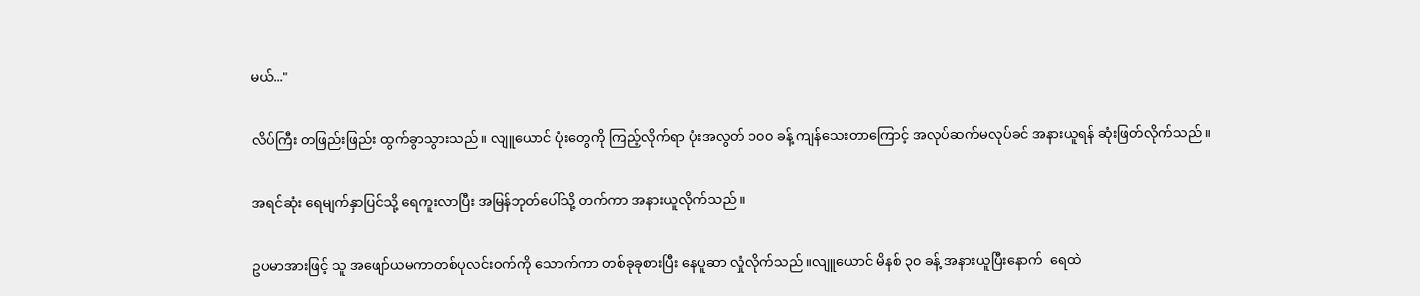မယ်..."


လိပ်ကြီး တဖြည်းဖြည်း ထွက်ခွာသွားသည်။ လျူယောင် ပုံးတွေကို ကြည့်လိုက်ရာ ပုံးအလွတ် ၁၀၀ ခန့် ကျန်သေးတာကြောင့် အလုပ်ဆက်မလုပ်ခင် အနားယူရန် ဆုံးဖြတ်လိုက်သည်။


အရင်ဆုံး ရေမျက်နှာပြင်သို့ ရေကူးလာပြီး အမြန်ဘုတ်ပေါ်သို့ တက်ကာ အနားယူလိုက်သည်။


ဥပမာအားဖြင့် သူ အဖျော်ယမကာတစ်ပုလင်းဝက်ကို သောက်ကာ တစ်ခုခုစားပြီး နေပူဆာ လှုံလိုက်သည်။လျူယောင် မိနစ် ၃၀ ခန့် အနားယူပြီးနောက်  ရေထဲ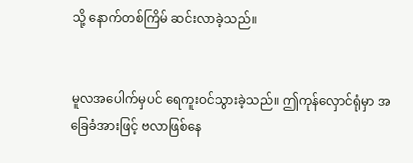သို့ နောက်တစ်ကြိမ် ဆင်းလာခဲ့သည်။


မူလအပေါက်မှပင် ရေကူးဝင်သွားခဲ့သည်။ ဤကုန်လှောင်ရုံမှာ အခြေခံအားဖြင့် ဗလာဖြစ်နေ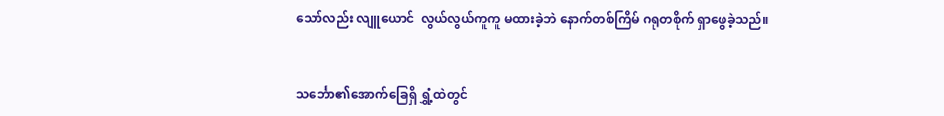သော်လည်း လျူယောင်  လွယ်လွယ်ကူကူ မထားခဲ့ဘဲ နောက်တစ်ကြိမ် ဂရုတစိုက် ရှာဖွေခဲ့သည်။


သင်္ဘော၏အောက်ခြေရှိ ရွှံ့ထဲတွင်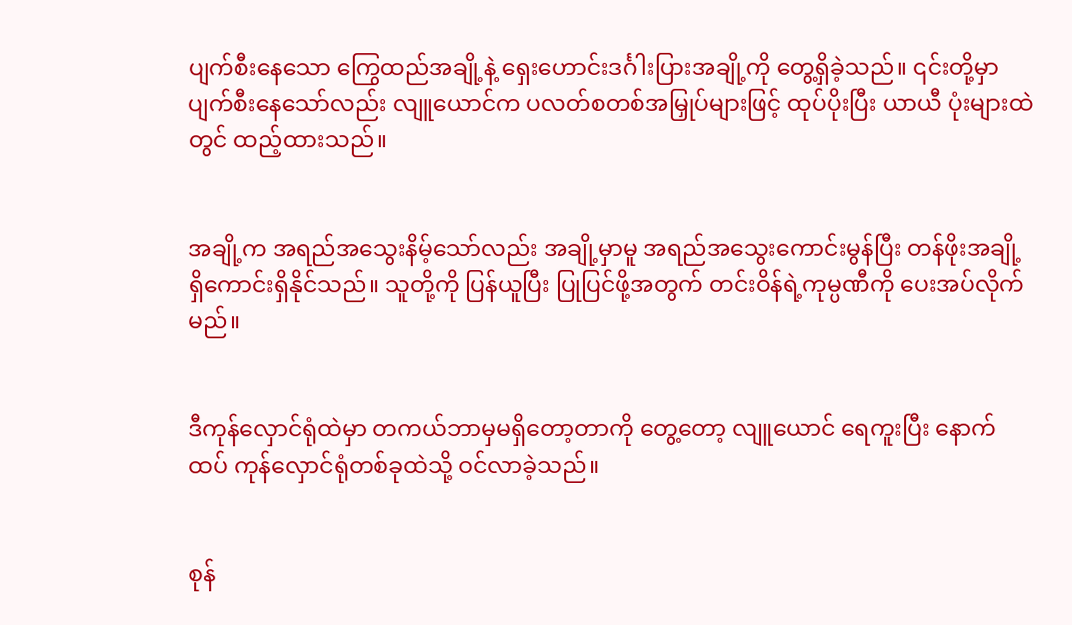ပျက်စီးနေသော ကြွေထည်အချို့နဲ့ ရှေးဟောင်းဒင်္ဂါးပြားအချို့ကို တွေ့ရှိခဲ့သည်။ ၎င်းတို့မှာ ပျက်စီးနေသော်လည်း လျူယောင်က ပလတ်စတစ်အမြှုပ်များဖြင့် ထုပ်ပိုးပြီး ယာယီ ပုံးများထဲတွင် ထည့်ထားသည်။


အချို့က အရည်အသွေးနိမ့်သော်လည်း အချို့မှာမူ အရည်အသွေးကောင်းမွန်ပြီး တန်ဖိုးအချို့ ရှိကောင်းရှိနိုင်သည်။ သူတို့ကို ပြန်ယူပြီး ပြုပြင်ဖို့အတွက် တင်းဝိန်ရဲ့ကုမ္ပဏီကို ပေးအပ်လိုက်မည်။


ဒီကုန်လှောင်ရုံထဲမှာ တကယ်ဘာမှမရှိတော့တာကို တွေ့တော့ လျူယောင် ရေကူးပြီး နောက်ထပ် ကုန်လှောင်ရုံတစ်ခုထဲသို့ ဝင်လာခဲ့သည်။


စုန်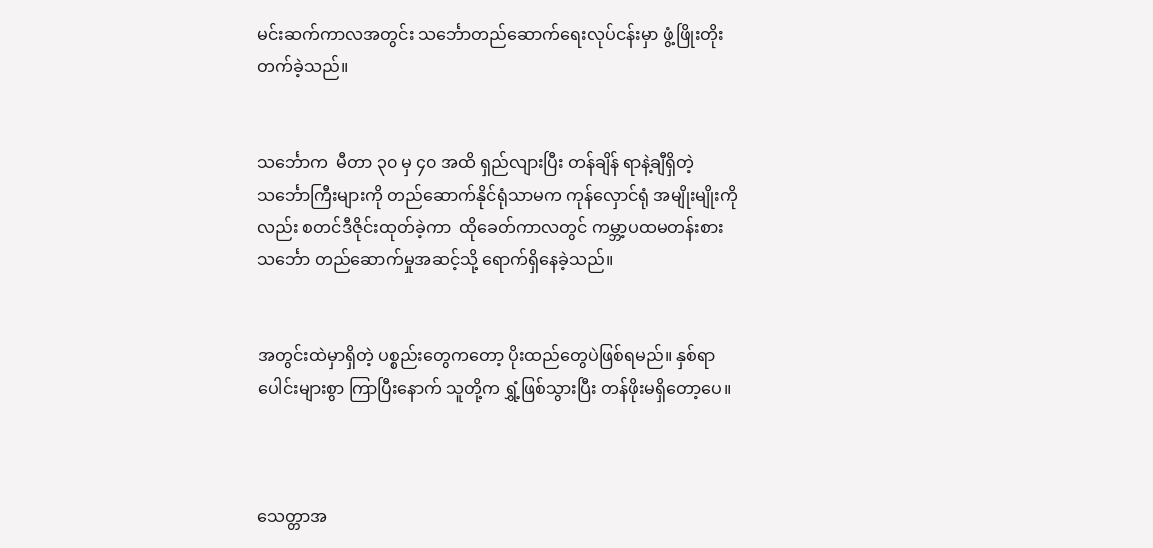မင်းဆက်ကာလအတွင်း သင်္ဘောတည်ဆောက်ရေးလုပ်ငန်းမှာ ဖွံ့ဖြိုးတိုးတက်ခဲ့သည်။


သင်္ဘောက  မီတာ ၃၀ မှ ၄၀ အထိ ရှည်လျားပြီး တန်ချိန် ရာနဲ့ချီရှိတဲ့ သင်္ဘောကြီးများကို တည်ဆောက်နိုင်ရုံသာမက ကုန်လှောင်ရုံ အမျိုးမျိုးကိုလည်း စတင်ဒီဇိုင်းထုတ်ခဲ့ကာ  ထိုခေတ်ကာလတွင် ကမ္ဘာ့ပထမတန်းစား သင်္ဘော တည်ဆောက်မှုအဆင့်သို့ ရောက်ရှိနေခဲ့သည်။


အတွင်းထဲမှာရှိတဲ့ ပစ္စည်းတွေကတော့ ပိုးထည်တွေပဲဖြစ်ရမည်။ နှစ်ရာပေါင်းများစွာ ကြာပြီးနောက် သူတို့က ရွှံ့ဖြစ်သွားပြီး တန်ဖိုးမရှိတော့ပေ။



သေတ္တာအ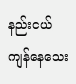နည်းငယ် ကျန်နေသေး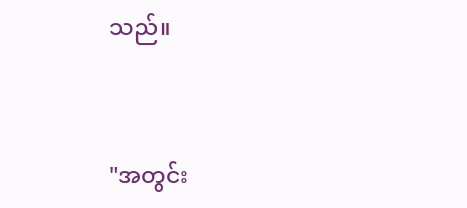သည်။


"အတွင်း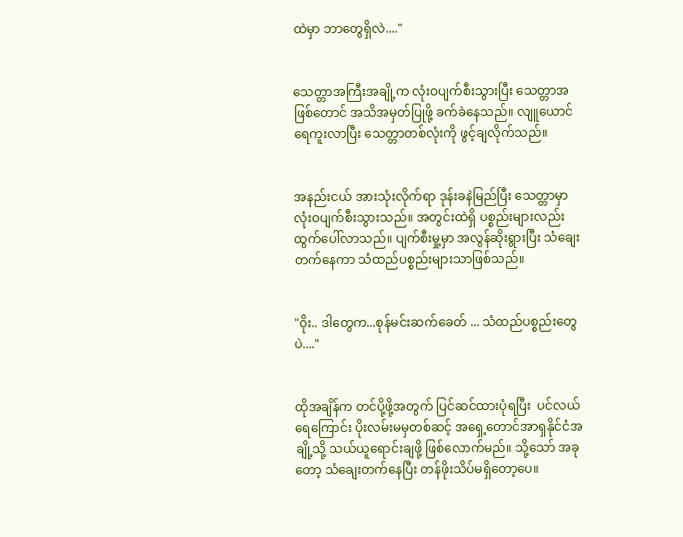ထဲမှာ ဘာတွေရှိလဲ...."


သေတ္တာအကြီးအချို့က လုံးဝပျက်စီးသွားပြီး သေတ္တာအဖြစ်တောင် အသိအမှတ်ပြုဖို့ ခက်ခဲနေသည်။ လျူယောင် ရေကူးလာပြီး သေတ္တာတစ်လုံးကို ဖွင့်ချလိုက်သည်။


အနည်းငယ် အားသုံးလိုက်ရာ ဒုန်းခနဲမြည်ပြီး သေတ္တာမှာ လုံးဝပျက်စီးသွားသည်။ အတွင်းထဲရှိ ပစ္စည်းများလည်း ထွက်ပေါ်လာသည်။ ပျက်စီးမှု့မှာ အလွန်ဆိုးရွားပြီး သံချေးတက်နေကာ သံထည်ပစ္စည်းများသာဖြစ်သည်။


"ဝိုး.. ဒါတွေက...စုန်မင်းဆက်ခေတ် ... သံထည်ပစ္စည်းတွေပဲ...."


ထိုအချိန်က တင်ပို့ဖို့အတွက် ပြင်ဆင်ထားပုံရပြီး  ပင်လယ်ရေကြောင်း ပိုးလမ်းမမှတစ်ဆင့် အရှေ့တောင်အာရှနိုင်ငံအချို့သို့ သယ်ယူရောင်းချဖို့ ဖြစ်လောက်မည်။ သို့သော် အခုတော့ သံချေးတက်နေပြီး တန်ဖိုးသိပ်မရှိတော့ပေ။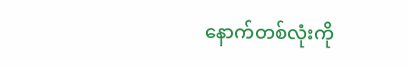နောက်တစ်လုံးကို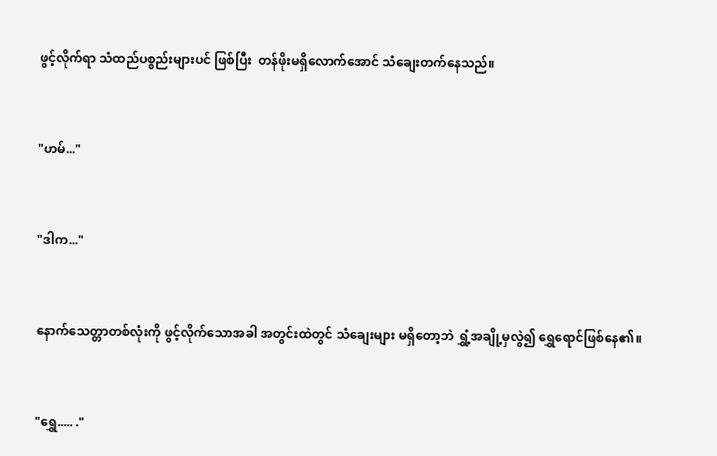ဖွင့်လိုက်ရာ သံထည်ပစ္စည်းများပင် ဖြစ်ပြီး  တန်ဖိုးမရှိလောက်အောင် သံချေးတက်နေသည်။


"ဟမ်..."


"ဒါက..."


နောက်သေတ္တာတစ်လုံးကို ဖွင့်လိုက်သောအခါ အတွင်းထဲတွင် သံချေးများ မရှိတော့ဘဲ ရွှံ့အချို့မှလွဲ၍ ရွှေရောင်ဖြစ်နေ၏။


"ရွှေ..... ."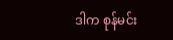ဒါက စုန်မင်း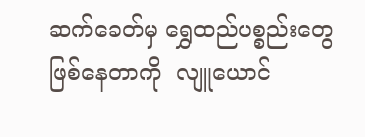ဆက်ခေတ်မှ ရွှေထည်ပစ္စည်းတွေ ဖြစ်နေတာကို  လျူယောင်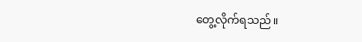တွေ့လိုက်ရသည်။